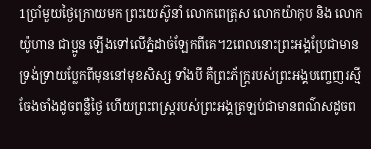1ប្រាំមួយថ្ងៃក្រោយមក ព្រះយេស៊ូនាំ លោកពេត្រុស លោកយ៉ាកុប និង លោកយ៉ូហាន ជាប្អូន ឡើងទៅលើភ្នំដាច់ឡែកពីគេ។2ពេលនោះព្រះអង្គប្រែជាមានទ្រង់ទ្រាយប្លែកពីមុននៅមុខសិស្ស ទាំងបី គឺព្រះភ័ក្ដ្ររបស់ព្រះអង្គបញ្ចេញរស្មីចែងចាំងដូចពន្លឺថ្ងៃ ហើយព្រះពស្ដ្ររបស់ព្រះអង្គត្រឡប់ជាមានពណ៌សដូចព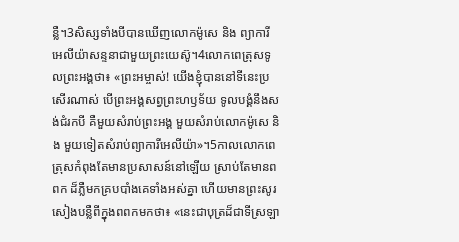ន្លឺ។3សិស្សទាំងបីបានឃើញលោកម៉ូសេ និង ព្យាការី អេលីយ៉ាសន្ទនាជាមួយព្រះយេស៊ូ។4លោកពេត្រុសទូលព្រះអង្គថា៖ «ព្រះអម្ចាស់! យើងខ្ញុំបាននៅទីនេះប្រសើរណាស់ បើព្រះអង្គសព្វព្រះហឫទ័យ ទូលបង្គំនឹងសង់ជំរកបី គឺមួយសំរាប់ព្រះអង្គ មួយសំរាប់លោកម៉ូសេ និង មួយទៀតសំរាប់ព្យាការីអេលីយ៉ា»។5កាលលោកពេត្រុសកំពុងតែមានប្រសាសន៍នៅឡើយ ស្រាប់តែមានពពក ដ៏ភ្លឺមកគ្របបាំងគេទាំងអស់គ្នា ហើយមានព្រះសូរសៀងបន្លឺពីក្នុងពពកមកថា៖ «នេះជាបុត្រដ៏ជាទីស្រឡា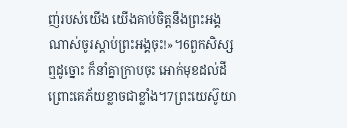ញ់របស់យើង យើងគាប់ចិត្ដនឹងព្រះអង្គណាស់ចូរស្ដាប់ព្រះអង្គចុះ!»។6ពួកសិស្សឮដូច្នោះ ក៏នាំគ្នាក្រាបចុះ អោក់មុខដល់ដី ព្រោះគេភ័យខ្លាចជាខ្លាំង។7ព្រះយេស៊ូយា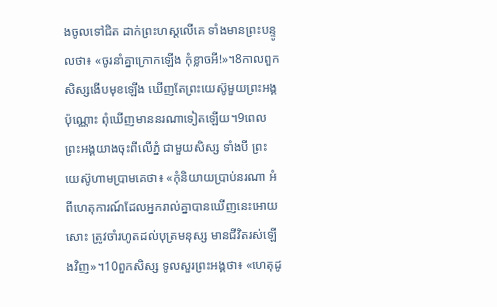ងចូលទៅជិត ដាក់ព្រះហស្ដលើគេ ទាំងមានព្រះបន្ទូលថា៖ «ចូរនាំគ្នាក្រោកឡើង កុំខ្លាចអី!»។8កាលពួកសិស្សងើបមុខឡើង ឃើញតែព្រះយេស៊ូមួយព្រះអង្គប៉ុណ្ណោះ ពុំឃើញមាននរណាទៀតឡើយ។9ពេលព្រះអង្គយាងចុះពីលើភ្នំ ជាមួយសិស្ស ទាំងបី ព្រះយេស៊ូហាមប្រាមគេថា៖ «កុំនិយាយប្រាប់នរណា អំពីហេតុការណ៍ដែលអ្នករាល់គ្នាបានឃើញនេះអោយសោះ ត្រូវចាំរហូតដល់បុត្រមនុស្ស មានជីវិតរស់ឡើងវិញ»។10ពួកសិស្ស ទូលសួរព្រះអង្គថា៖ «ហេតុដូ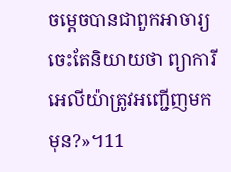ចម្ដេចបានជាពួកអាចារ្យ ចេះតែនិយាយថា ព្យាការីអេលីយ៉ាត្រូវអញ្ជើញមកមុន?»។11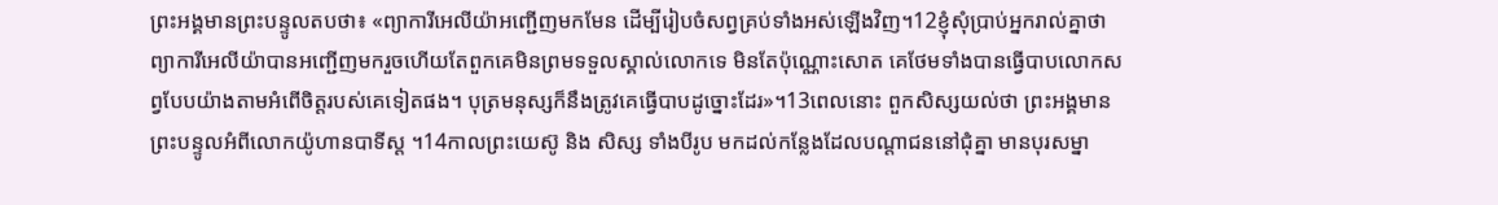ព្រះអង្គមានព្រះបន្ទូលតបថា៖ «ព្យាការីអេលីយ៉ាអញ្ជើញមកមែន ដើម្បីរៀបចំសព្វគ្រប់ទាំងអស់ឡើងវិញ។12ខ្ញុំសុំប្រាប់អ្នករាល់គ្នាថា ព្យាការីអេលីយ៉ាបានអញ្ជើញមករួចហើយតែពួកគេមិនព្រមទទួលស្គាល់លោកទេ មិនតែប៉ុណ្ណោះសោត គេថែមទាំងបានធ្វើបាបលោកសព្វបែបយ៉ាងតាមអំពើចិត្ដរបស់គេទៀតផង។ បុត្រមនុស្សក៏នឹងត្រូវគេធ្វើបាបដូច្នោះដែរ»។13ពេលនោះ ពួកសិស្សយល់ថា ព្រះអង្គមានព្រះបន្ទូលអំពីលោកយ៉ូហានបាទីស្ដ ។14កាលព្រះយេស៊ូ និង សិស្ស ទាំងបីរូប មកដល់កន្លែងដែលបណ្ដាជននៅជុំគ្នា មានបុរសម្នា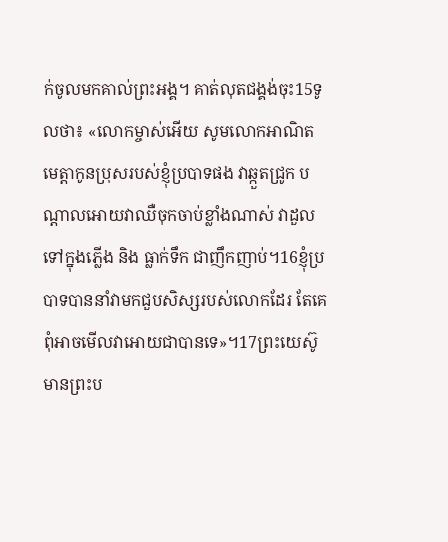ក់ចូលមកគាល់ព្រះអង្គ។ គាត់លុតជង្គង់ចុះ15ទូលថា៖ «លោកម្ចាស់អើយ សូមលោកអាណិតមេត្ដាកូនប្រុសរបស់ខ្ញុំប្របាទផង វាឆ្កួតជ្រូក បណ្ដាលអោយវាឈឺចុកចាប់ខ្លាំងណាស់ វាដួលទៅក្នុងភ្លើង និង ធ្លាក់ទឹក ជាញឹកញាប់។16ខ្ញុំប្របាទបាននាំវាមកជួបសិស្សរបស់លោកដែរ តែគេពុំអាចមើលវាអោយជាបានទេ»។17ព្រះយេស៊ូមានព្រះប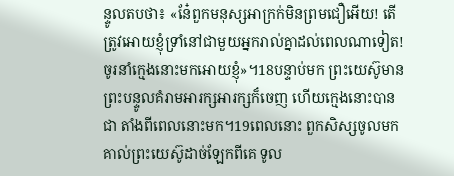ន្ទូលតបថា៖ «នែ៎ពួកមនុស្សអាក្រក់មិនព្រមជឿអើយ! តើត្រូវអោយខ្ញុំទ្រាំនៅជាមួយអ្នករាល់គ្នាដល់ពេលណាទៀត! ចូរនាំក្មេងនោះមកអោយខ្ញុំ»។18បន្ទាប់មក ព្រះយេស៊ូមានព្រះបន្ទូលគំរាមអារក្សអារក្សក៏ចេញ ហើយក្មេងនោះបានជា តាំងពីពេលនោះមក។19ពេលនោះ ពួកសិស្សចូលមកគាល់ព្រះយេស៊ូដាច់ឡែកពីគេ ទូល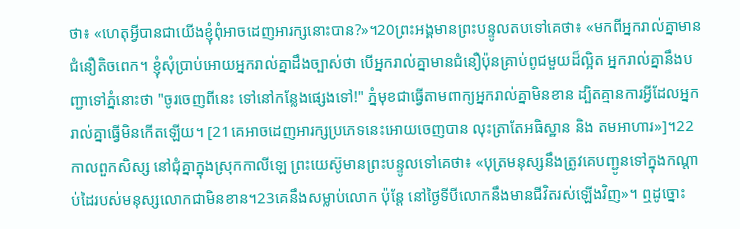ថា៖ «ហេតុអ្វីបានជាយើងខ្ញុំពុំអាចដេញអារក្សនោះបាន?»។20ព្រះអង្គមានព្រះបន្ទូលតបទៅគេថា៖ «មកពីអ្នករាល់គ្នាមានជំនឿតិចពេក។ ខ្ញុំសុំប្រាប់អោយអ្នករាល់គ្នាដឹងច្បាស់ថា បើអ្នករាល់គ្នាមានជំនឿប៉ុនគ្រាប់ពូជមួយដ៏ល្អិត អ្នករាល់គ្នានឹងបញ្ជាទៅភ្នំនោះថា "ចូរចេញពីនេះ ទៅនៅកន្លែងផ្សេងទៅ!" ភ្នំមុខជាធ្វើតាមពាក្យអ្នករាល់គ្នាមិនខាន ដ្បិតគ្មានការអ្វីដែលអ្នករាល់គ្នាធ្វើមិនកើតឡើយ។ [21គេអាចដេញអារក្សប្រភេទនេះអោយចេញបាន លុះត្រាតែអធិស្ឋាន និង តមអាហារ»]។22កាលពួកសិស្ស នៅជុំគ្នាក្នុងស្រុកកាលីឡេ ព្រះយេស៊ូមានព្រះបន្ទូលទៅគេថា៖ «បុត្រមនុស្សនឹងត្រូវគេបញ្ជូនទៅក្នុងកណ្ដាប់ដៃរបស់មនុស្សលោកជាមិនខាន។23គេនឹងសម្លាប់លោក ប៉ុន្ដែ នៅថ្ងៃទីបីលោកនឹងមានជីវិតរស់ឡើងវិញ»។ ឮដូច្នោះ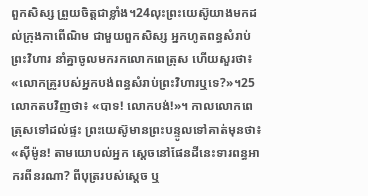ពួកសិស្ស ព្រួយចិត្ដជាខ្លាំង។24លុះព្រះយេស៊ូយាងមកដល់ក្រុងកាពើណិម ជាមួយពួកសិស្ស អ្នកហូតពន្ធសំរាប់ព្រះវិហារ នាំគ្នាចូលមករកលោកពេត្រុស ហើយសួរថា៖ «លោកគ្រូរបស់អ្នកបង់ពន្ធសំរាប់ព្រះវិហារឬទេ?»។25លោកតបវិញថា៖ «បាទ! លោកបង់!»។ កាលលោកពេត្រុសទៅដល់ផ្ទះ ព្រះយេស៊ូមានព្រះបន្ទូលទៅគាត់មុនថា៖ «ស៊ីម៉ូន! តាមយោបល់អ្នក ស្ដេចនៅផែនដីនេះទារពន្ធអាករពីនរណា? ពីបុត្ររបស់ស្ដេច ឬ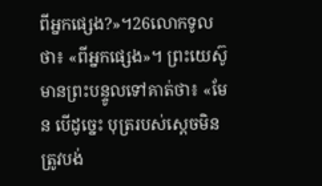ពីអ្នកផ្សេង?»។26លោកទូលថា៖ «ពីអ្នកផ្សេង»។ ព្រះយេស៊ូមានព្រះបន្ទូលទៅគាត់ថា៖ «មែន បើដូច្នេះ បុត្ររបស់ស្ដេចមិនត្រូវបង់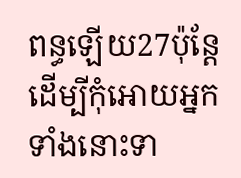ពន្ធឡើយ27ប៉ុន្ដែ ដើម្បីកុំអោយអ្នកទាំងនោះទា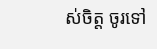ស់ចិត្ត ចូរទៅ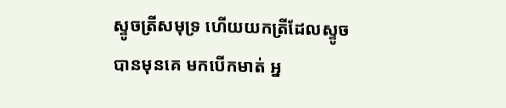ស្ទូចត្រីសមុទ្រ ហើយយកត្រីដែលស្ទូចបានមុនគេ មកបើកមាត់ អ្ន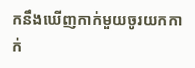កនឹងឃើញកាក់មួយចូរយកកាក់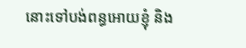នោះទៅបង់ពន្ធអោយខ្ញុំ និង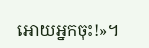អោយអ្នកចុះ!»។